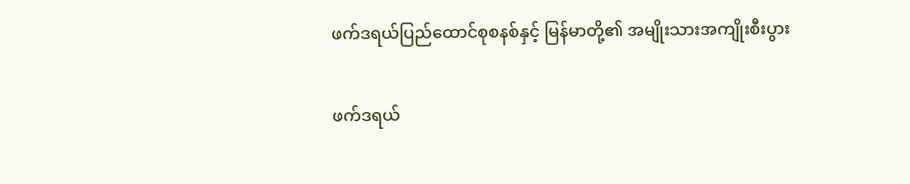ဖက်ဒရယ်ပြည်ထောင်စုစနစ်နှင့် မြန်မာတို့၏ အမျိုးသားအကျိုးစီးပွား

ဖက်ဒရယ်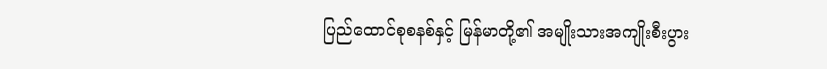ပြည်ထောင်စုစနစ်နှင့် မြန်မာတို့၏ အမျိုးသားအကျိုးစီးပွား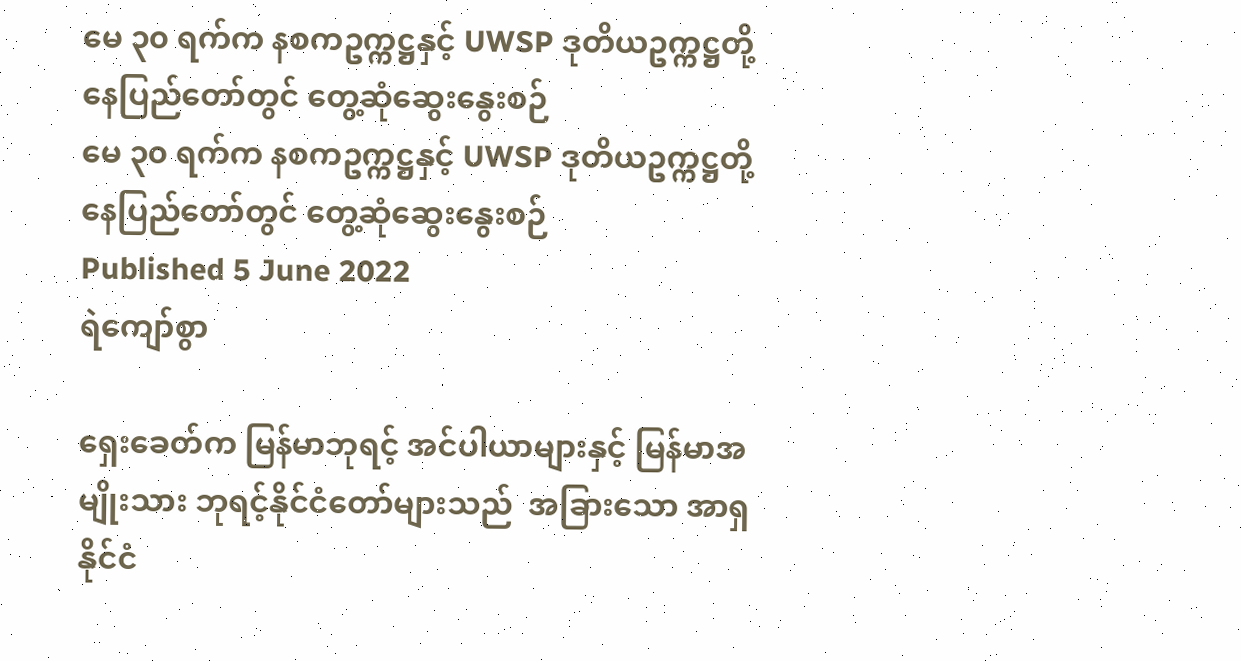မေ ၃၀ ရက်က နစကဥက္ကဋ္ဌနှင့် UWSP ဒုတိယဥက္ကဋ္ဌတို့ နေပြည်တော်တွင် တွေ့ဆုံဆွေးနွေးစဉ်
မေ ၃၀ ရက်က နစကဥက္ကဋ္ဌနှင့် UWSP ဒုတိယဥက္ကဋ္ဌတို့ နေပြည်တော်တွင် တွေ့ဆုံဆွေးနွေးစဉ်
Published 5 June 2022
ရဲကျော်စွာ

ရှေးခေတ်က မြန်မာဘုရင့် အင်ပါယာများနှင့် မြန်မာအမျိုးသား ဘုရင့်နိုင်ငံတော်များသည်  အခြားသော အာရှနိုင်ငံ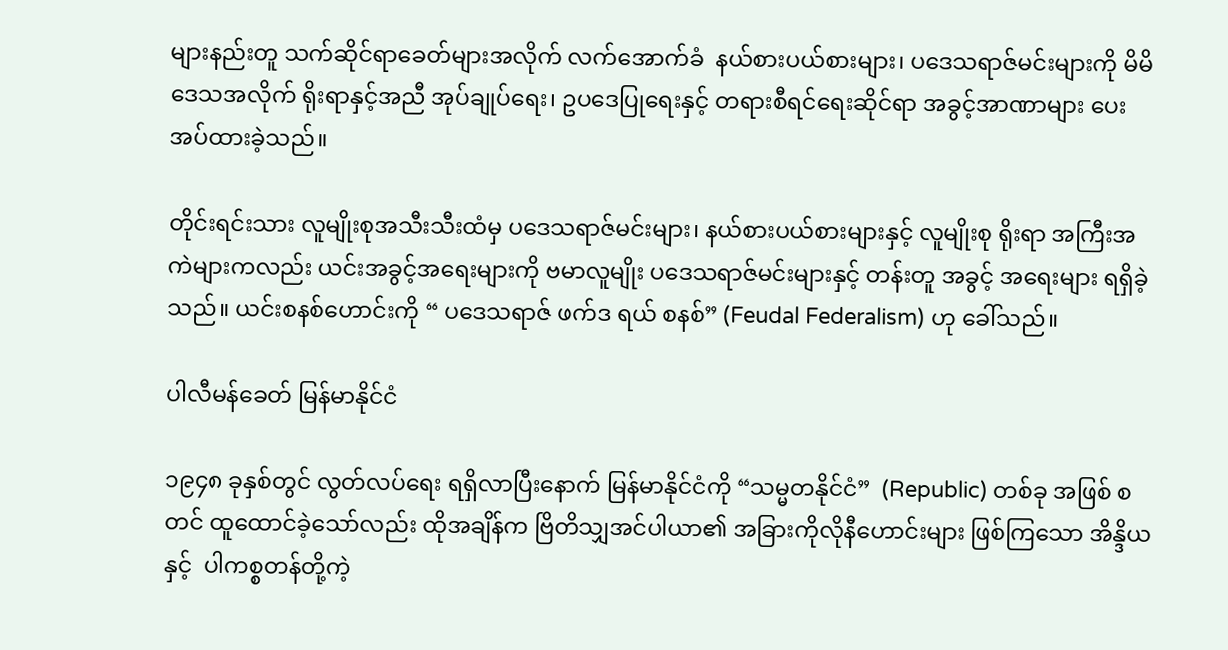များနည်းတူ သက်ဆိုင်ရာခေတ်များအလိုက် လက်အောက်ခံ  နယ်စားပယ်စားများ၊ ပဒေသရာဇ်မင်းများကို မိမိဒေသအလိုက် ရိုးရာနှင့်အညီ အုပ်ချုပ်ရေး၊ ဥပဒေပြုရေးနှင့် တရားစီရင်ရေးဆိုင်ရာ အခွင့်အာဏာများ ပေးအပ်ထားခဲ့သည်။

တိုင်းရင်းသား လူမျိုးစုအသီးသီးထံမှ ပဒေသရာဇ်မင်းများ၊ နယ်စားပယ်စားများနှင့် လူမျိုးစု ရိုးရာ အကြီးအကဲများကလည်း ယင်းအခွင့်အရေးများကို ဗမာလူမျိုး ပဒေသရာဇ်မင်းများနှင့် တန်းတူ အခွင့် အရေးများ ရရှိခဲ့သည်။ ယင်းစနစ်ဟောင်းကို “ ပဒေသရာဇ် ဖက်ဒ ရယ် စနစ်” (Feudal Federalism) ဟု ခေါ်သည်။

ပါလီမန်ခေတ် မြန်မာနိုင်ငံ

၁၉၄၈ ခုနှစ်တွင် လွတ်လပ်ရေး ရရှိလာပြီးနောက် မြန်မာနိုင်ငံကို “သမ္မတနိုင်ငံ”  (Republic) တစ်ခု အဖြစ် စတင် ထူထောင်ခဲ့သော်လည်း ထိုအချိန်က ဗြိတိသျှအင်ပါယာ၏ အခြားကိုလိုနီဟောင်းများ ဖြစ်ကြသော အိန္ဒိယနှင့်  ပါကစ္စတန်တို့ကဲ့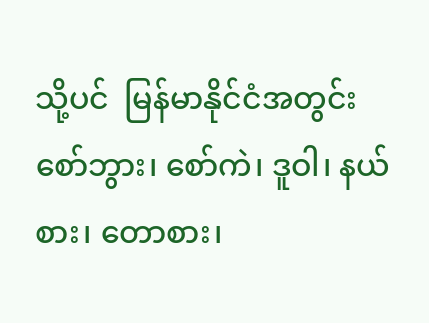သို့ပင်  မြန်မာနိုင်ငံအတွင်း  စော်ဘွား၊ စော်ကဲ၊ ဒူဝါ၊ နယ်စား၊ တောစား၊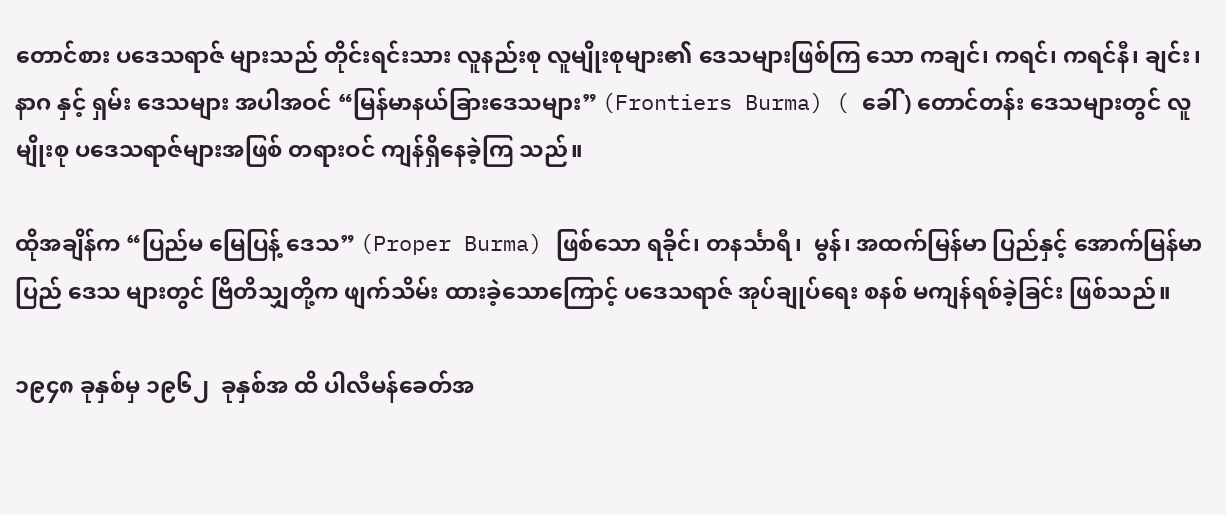တောင်စား ပဒေသရာဇ် များသည် တိုင်းရင်းသား လူနည်းစု လူမျိုးစုများ၏ ဒေသများဖြစ်ကြ သော ကချင်၊ ကရင်၊ ကရင်နီ၊ ချင်း၊ နာဂ နှင့် ရှမ်း ဒေသများ အပါအဝင် “မြန်မာနယ်ခြားဒေသများ” (Frontiers Burma) ( ခေါ် ) တောင်တန်း ဒေသများတွင် လူမျိုးစု ပဒေသရာဇ်များအဖြစ် တရားဝင် ကျန်ရှိနေခဲ့ကြ သည်။

ထိုအချိန်က “ပြည်မ မြေပြန့် ဒေသ” (Proper Burma) ဖြစ်သော ရခိုင်၊ တနင်္သာရီ၊  မွန်၊ အထက်မြန်မာ ပြည်နှင့် အောက်မြန်မာပြည် ဒေသ များတွင် ဗြိတိသျှတို့က ဖျက်သိမ်း ထားခဲ့သောကြောင့် ပဒေသရာဇ် အုပ်ချုပ်ရေး စနစ် မကျန်ရစ်ခဲ့ခြင်း ဖြစ်သည်။

၁၉၄၈ ခုနှစ်မှ ၁၉၆၂  ခုနှစ်အ ထိ ပါလီမန်ခေတ်အ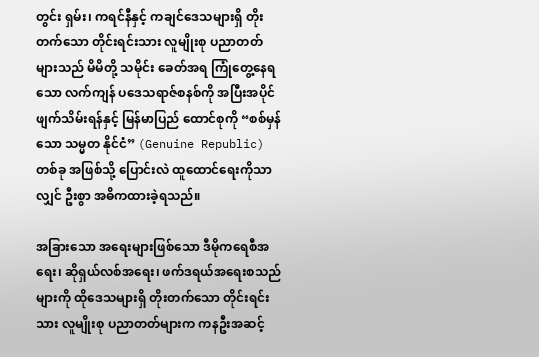တွင်း ရှမ်း၊ ကရင်နီနှင့် ကချင်ဒေသများရှိ တိုးတက်သော တိုင်းရင်းသား လူမျိုးစု ပညာတတ်များသည် မိမိတို့ သမိုင်း ခေတ်အရ ကြုံတွေ့နေရသော လက်ကျန် ပဒေသရာဇ်စနစ်ကို အပြီးအပိုင် ဖျက်သိမ်းရန်နှင့် မြန်မာပြည် ထောင်စုကို “စစ်မှန်သော သမ္မတ နိုင်ငံ” (Genuine Republic) တစ်ခု အဖြစ်သို့ ပြောင်းလဲ ထူထောင်ရေးကိုသာလျှင် ဦးစွာ အဓိကထားခဲ့ရသည်။

အခြားသော အရေးများဖြစ်သော ဒီမိုကရေစီအရေး၊ ဆိုရှယ်လစ်အရေး၊ ဖက်ဒရယ်အရေးစသည်များကို ထိုဒေသများရှိ တိုးတက်သော တိုင်းရင်းသား လူမျိုးစု ပညာတတ်များက ကနဦးအဆင့်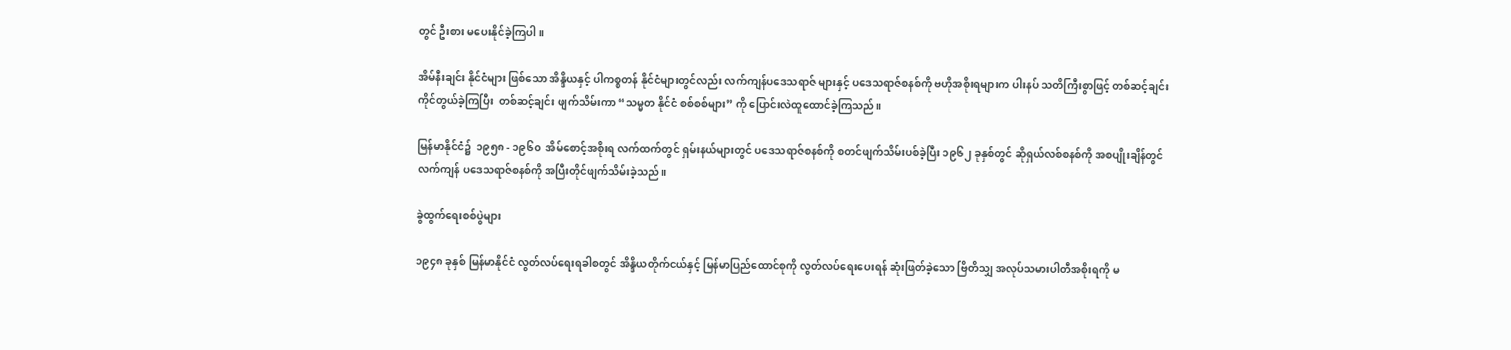တွင် ဦးစား မပေးနိုင်ခဲ့ကြပါ။

အိမ်နီးချင်း နိုင်ငံများ ဖြစ်သော အိန္ဒိယနှင့် ပါကစ္စတန် နိုင်ငံများတွင်လည်း လက်ကျန်ပဒေသရာဇ် များနှင့် ပဒေသရာဇ်စနစ်ကို ဗဟိုအစိုးရများက ပါးနပ် သတိကြီးစွာဖြင့် တစ်ဆင့်ချင်း ကိုင်တွယ်ခဲ့ကြပြီး  တစ်ဆင့်ချင်း ဖျက်သိမ်းကာ “သမ္မတ နိုင်ငံ စစ်စစ်များ” ကို ပြောင်းလဲထူထောင်ခဲ့ကြသည်။

မြန်မာနိုင်ငံ၌  ၁၉၅၈ - ၁၉၆၀  အိမ်စောင့်အစိုးရ လက်ထက်တွင် ရှမ်းနယ်များတွင် ပဒေသရာဇ်စနစ်ကို စတင်ဖျက်သိမ်းပစ်ခဲ့ပြီး ၁၉၆၂ ခုနှစ်တွင် ဆိုရှယ်လစ်စနစ်ကို အစပျိုးချိန်တွင် လက်ကျန် ပဒေသရာဇ်စနစ်ကို အပြီးတိုင်ဖျက်သိမ်းခဲ့သည်။

ခွဲထွက်ရေးစစ်ပွဲများ

၁၉၄၈ ခုနှစ် မြန်မာနိုင်ငံ လွတ်လပ်ရေးရခါစတွင် အိန္ဒိယတိုက်ငယ်နှင့် မြန်မာပြည်ထောင်စုကို လွတ်လပ်ရေးပေးရန် ဆုံးဖြတ်ခဲ့သော ဗြိတိသျှ အလုပ်သမားပါတီအစိုးရကို မ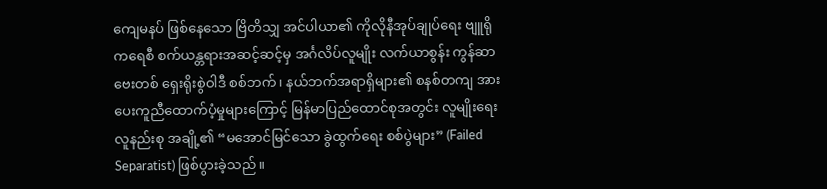ကျေမနပ် ဖြစ်နေသော ဗြိတိသျှ အင်ပါယာ၏ ကိုလိုနီအုပ်ချုပ်ရေး ဗျူရိုကရေစီ စက်ယန္တရားအဆင့်ဆင့်မှ အင်္ဂလိပ်လူမျိုး လက်ယာစွန်း ကွန်ဆာဗေးတစ် ရှေးရိုးစွဲဝါဒီ စစ်ဘက်၊ နယ်ဘက်အရာရှိများ၏ စနစ်တကျ အားပေးကူညီထောက်ပံ့မှုများကြောင့် မြန်မာပြည်ထောင်စုအတွင်း လူမျိုးရေး လူနည်းစု အချို့၏ “မအောင်မြင်သော ခွဲထွက်ရေး စစ်ပွဲများ” (Failed Separatist) ဖြစ်ပွားခဲ့သည်။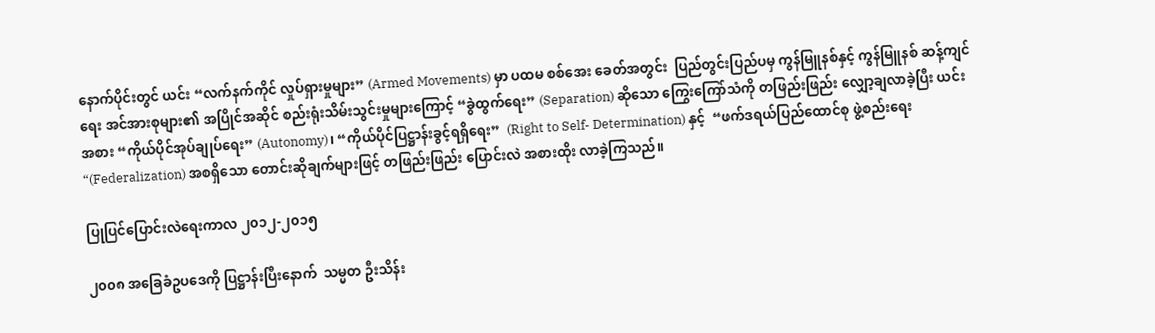နောက်ပိုင်းတွင် ယင်း “လက်နက်ကိုင် လှုပ်ရှားမှုများ” (Armed Movements) မှာ ပထမ စစ်အေး ခေတ်အတွင်း  ပြည်တွင်းပြည်ပမှ ကွန်မြူနစ်နှင့် ကွန်မြူနစ် ဆန့်ကျင်ရေး အင်အားစုများ၏ အပြိုင်အဆိုင် စည်းရုံးသိမ်းသွင်းမှုများကြောင့် “ခွဲထွက်ရေး” (Separation) ဆိုသော ကြွေးကြော်သံကို တဖြည်းဖြည်း လျှော့ချလာခဲ့ပြီး ယင်းအစား “ကိုယ်ပိုင်အုပ်ချုပ်ရေး” (Autonomy)၊ “ကိုယ်ပိုင်ပြဋ္ဌာန်းခွင့်ရရှိရေး”  (Right to Self- Determination) နှင့်  “ဖက်ဒရယ်ပြည်ထောင်စု ဖွဲ့စည်းရေး “(Federalization) အစရှိသော တောင်းဆိုချက်များဖြင့် တဖြည်းဖြည်း ပြောင်းလဲ အစားထိုး လာခဲ့ကြသည်။

ပြုပြင်ပြောင်းလဲရေးကာလ ၂၀၁၂-၂၀၁၅

၂၀၀၈ အခြေခံဥပဒေကို ပြဋ္ဌာန်းပြီးနောက်  သမ္မတ ဦးသိန်း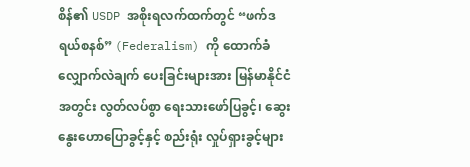စိန်၏ USDP အစိုးရလက်ထက်တွင် “ဖက်ဒရယ်စနစ်” (Federalism) ကို ထောက်ခံ လျှောက်လဲချက် ပေးခြင်းများအား မြန်မာနိုင်ငံအတွင်း လွတ်လပ်စွာ ရေးသားဖော်ပြခွင့်၊ ဆွေးနွေးဟောပြောခွင့်နှင့် စည်းရုံး လှုပ်ရှားခွင့်များ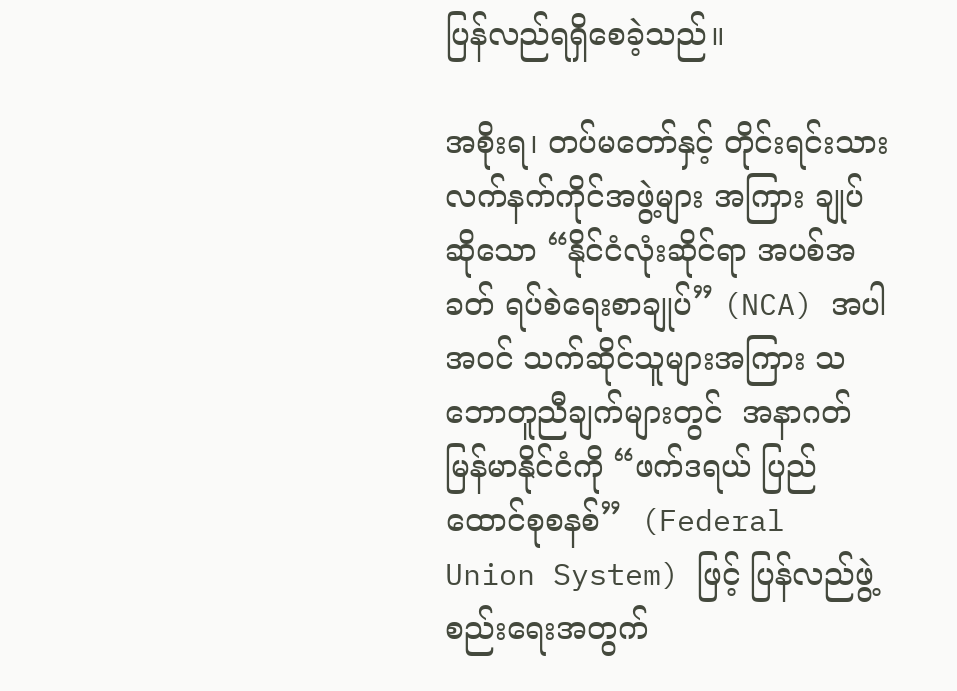ပြန်လည်ရရှိစေခဲ့သည်။

အစိုးရ၊ တပ်မတော်နှင့် တိုင်းရင်းသား လက်နက်ကိုင်အဖွဲ့များ အကြား ချုပ်ဆိုသော “နိုင်ငံလုံးဆိုင်ရာ အပစ်အခတ် ရပ်စဲရေးစာချုပ်” (NCA) အပါအဝင် သက်ဆိုင်သူများအကြား သဘောတူညီချက်များတွင်  အနာဂတ်မြန်မာနိုင်ငံကို “ဖက်ဒရယ် ပြည်ထောင်စုစနစ်”  (Federal Union System) ဖြင့် ပြန်လည်ဖွဲ့စည်းရေးအတွက်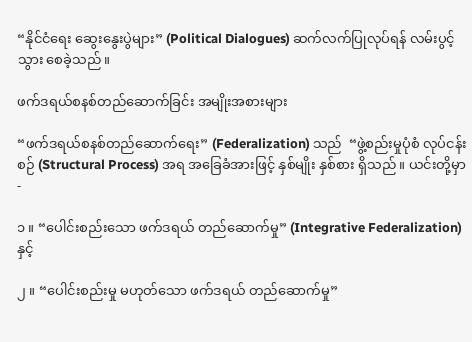“နိုင်ငံရေး ဆွေးနွေးပွဲများ” (Political Dialogues) ဆက်လက်ပြုလုပ်ရန် လမ်းပွင့်သွား စေခဲ့သည်။

ဖက်ဒရယ်စနစ်တည်ဆောက်ခြင်း အမျိုးအစားများ

“ဖက်ဒရယ်စနစ်တည်ဆောက်ရေး” (Federalization) သည်  “ဖွဲ့စည်းမှုပုံစံ လုပ်ငန်းစဉ် (Structural Process) အရ အခြေခံအားဖြင့် နှစ်မျိုး နှစ်စား ရှိသည် ။ ယင်းတို့မှာ -

၁ ။ “ပေါင်းစည်းသော ဖက်ဒရယ် တည်ဆောက်မှု” (Integrative Federalization) နှင့်

၂ ။ “ပေါင်းစည်းမှု မဟုတ်သော ဖက်ဒရယ် တည်ဆောက်မှု”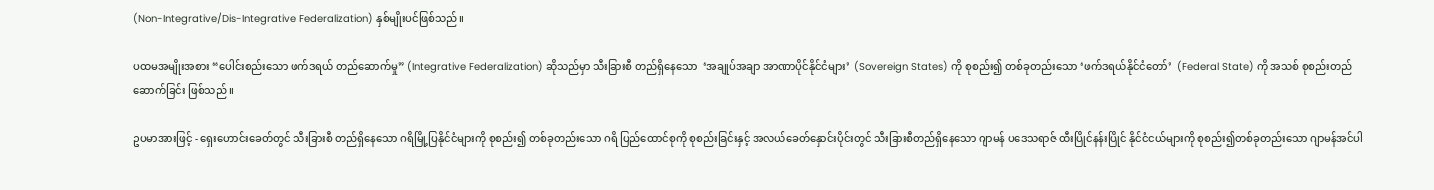(Non-Integrative/Dis-Integrative Federalization) နှစ်မျိုးပင်ဖြစ်သည်။

ပထမအမျိုးအစား “ပေါင်းစည်းသော ဖက်ဒရယ် တည်ဆောက်မှု” (Integrative Federalization) ဆိုသည်မှာ သီးခြားစီ တည်ရှိနေသော  ‘အချုပ်အချာ အာဏာပိုင်နိုင်ငံများ’  (Sovereign States) ကို စုစည်း၍ တစ်ခုတည်းသော ‘ဖက်ဒရယ်နိုင်ငံတော်’  (Federal State) ကို အသစ် စုစည်းတည်ဆောက်ခြင်း ဖြစ်သည် ။

ဥပမာအားဖြင့် - ရှေးဟောင်းခေတ်တွင် သီးခြားစီ တည်ရှိနေသော ဂရိမြို့ပြနိုင်ငံများကို စုစည်း၍ တစ်ခုတည်းသော ဂရိ ပြည်ထောင်စုကို စုစည်းခြင်းနှင့် အလယ်ခေတ်နှောင်းပိုင်းတွင် သီးခြားစီတည်ရှိနေသော ဂျာမန် ပဒေသရာဇ် ထီးပြိုင်နန်းပြိုင် နိုင်ငံငယ်များကို စုစည်း၍တစ်ခုတည်းသော ဂျာမန်အင်ပါ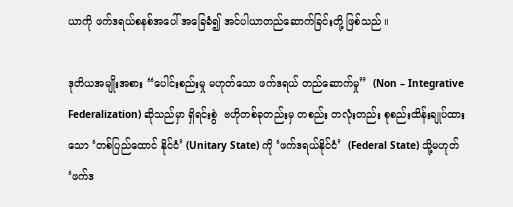ယာကို ဖက်ဒရယ်စနစ်အပေါ် အခြေခံ၍ အင်ပါယာတည်ဆောက်ခြင်းတို့ ဖြစ်သည် ။

ဒုတိယအမျိုးအစား “ပေါင်းစည်းမှု မဟုတ်သော ဖက်ဒရယ် တည်ဆောက်မှု”  (Non – Integrative Federalization) ဆိုသည်မှာ ရှိရင်းစွဲ  ဗဟိုတစ်ခုတည်းမှ တစည်း တလုံးတည်း စုစည်းထိန်းချုပ်ထား သော ‘တစ်ပြည်ထောင် နိုင်ငံ’ (Unitary State) ကို ‘ဖက်ဒရယ်နိုင်ငံ’  (Federal State) သို့မဟုတ် ‘ဖက်ဒ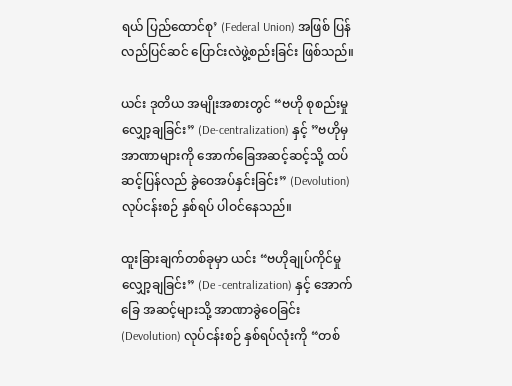ရယ် ပြည်ထောင်စု’ (Federal Union) အဖြစ် ပြန်လည်ပြင်ဆင် ပြောင်းလဲဖွဲ့စည်းခြင်း ဖြစ်သည်။

ယင်း ဒုတိယ အမျိုးအစားတွင် “ဗဟို စုစည်းမှုလျှော့ချခြင်း” (De-centralization) နှင့် ”ဗဟိုမှ အာဏာများကို အောက်ခြေအဆင့်ဆင့်သို့ ထပ်ဆင့်ပြန်လည် ခွဲဝေအပ်နှင်းခြင်း” (Devolution) လုပ်ငန်းစဉ် နှစ်ရပ် ပါဝင်နေသည်။

ထူးခြားချက်တစ်ခုမှာ ယင်း “ဗဟိုချုပ်ကိုင်မှု လျှော့ချခြင်း” (De -centralization) နှင့် အောက်ခြေ အဆင့်များသို့ အာဏာခွဲဝေခြင်း (Devolution) လုပ်ငန်းစဉ် နှစ်ရပ်လုံးကို “တစ်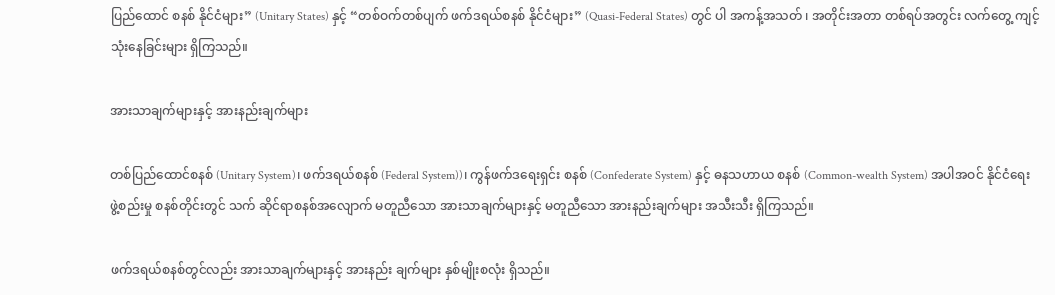ပြည်ထောင် စနစ် နိုင်ငံများ” (Unitary States) နှင့် “တစ်ဝက်တစ်ပျက် ဖက်ဒရယ်စနစ် နိုင်ငံများ” (Quasi-Federal States) တွင် ပါ အကန့်အသတ် ၊ အတိုင်းအတာ တစ်ရပ်အတွင်း လက်တွေ့ ကျင့်သုံးနေခြင်းများ ရှိကြသည်။

အားသာချက်များနှင့် အားနည်းချက်များ

တစ်ပြည်ထောင်စနစ် (Unitary System)၊ ဖက်ဒရယ်စနစ် (Federal System))၊ ကွန်ဖက်ဒရေးရှင်း စနစ် (Confederate System) နှင့် ဓနသဟာယ စနစ် (Common-wealth System) အပါအဝင် နိုင်ငံရေး ဖွဲ့စည်းမှု စနစ်တိုင်းတွင် သက် ဆိုင်ရာစနစ်အလျောက် မတူညီသော အားသာချက်များနှင့် မတူညီသော အားနည်းချက်များ အသီးသီး ရှိကြသည်။

ဖက်ဒရယ်စနစ်တွင်လည်း အားသာချက်များနှင့် အားနည်း ချက်များ နှစ်မျိုးစလုံး ရှိသည်။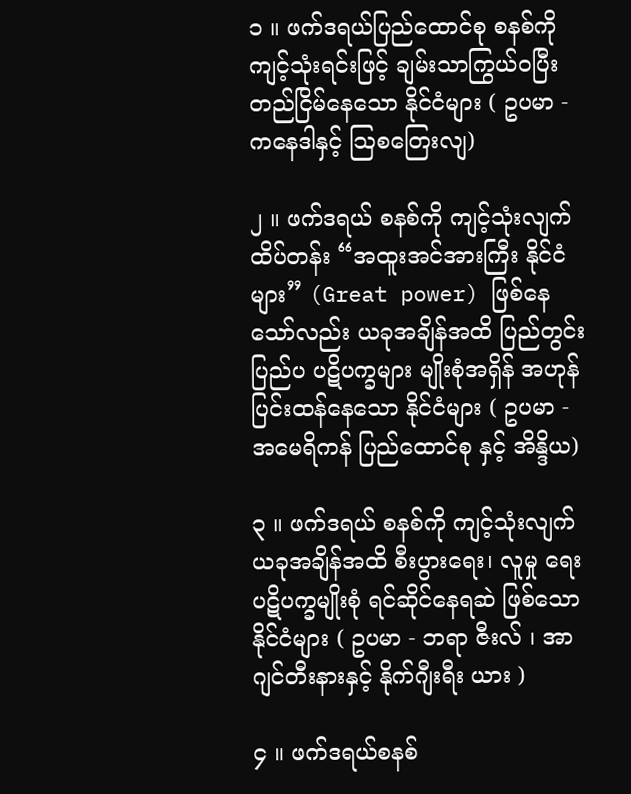၁ ။ ဖက်ဒရယ်ပြည်ထောင်စု စနစ်ကို ကျင့်သုံးရင်းဖြင့် ချမ်းသာကြွယ်ဝပြီး တည်ငြိမ်နေသော နိုင်ငံများ ( ဥပမာ - ကနေဒါနှင့် သြစတြေးလျ)

၂ ။ ဖက်ဒရယ် စနစ်ကို ကျင့်သုံးလျက်  ထိပ်တန်း “အထူးအင်အားကြီး နိုင်ငံများ” (Great power) ဖြစ်နေ သော်လည်း ယခုအချိန်အထိ ပြည်တွင်း ပြည်ပ ပဋိပက္ခများ မျိုးစုံအရှိန် အဟုန် ပြင်းထန်နေသော နိုင်ငံများ ( ဥပမာ - အမေရိကန် ပြည်ထောင်စု နှင့် အိန္ဒိယ)

၃ ။ ဖက်ဒရယ် စနစ်ကို ကျင့်သုံးလျက်  ယခုအချိန်အထိ စီးပွားရေး၊ လူမှု ရေး ပဋိပက္ခမျိုးစုံ ရင်ဆိုင်နေရဆဲ ဖြစ်သော နိုင်ငံများ ( ဥပမာ - ဘရာ ဇီးလ် ၊ အာဂျင်တီးနားနှင့် နိုက်ဂျီးရီး ယား )

၄ ။ ဖက်ဒရယ်စနစ်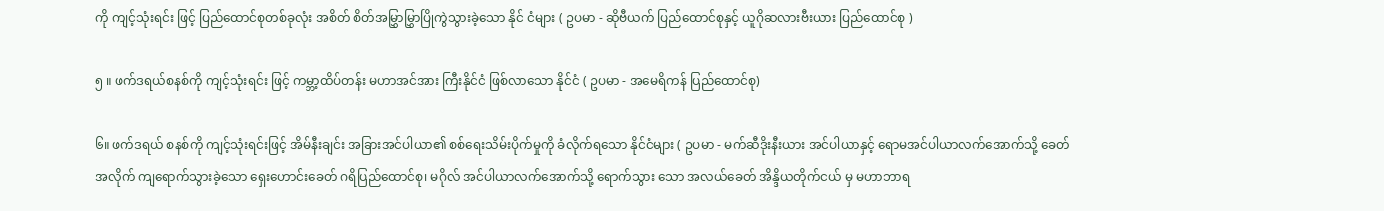ကို ကျင့်သုံးရင်း ဖြင့် ပြည်ထောင်စုတစ်ခုလုံး အစိတ် စိတ်အမြွှာမြွှာပြိုကွဲသွားခဲ့သော နိုင် ငံများ ( ဥပမာ - ဆိုဗီယက် ပြည်ထောင်စုနှင့် ယူဂိုဆလားဗီးယား ပြည်ထောင်စု )

၅ ။ ဖက်ဒရယ်စနစ်ကို ကျင့်သုံးရင်း ဖြင့် ကမ္ဘာ့ထိပ်တန်း မဟာအင်အား ကြီးနိုင်ငံ ဖြစ်လာသော နိုင်ငံ ( ဥပမာ - အမေရိကန် ပြည်ထောင်စု)

၆။ ဖက်ဒရယ် စနစ်ကို ကျင့်သုံးရင်းဖြင့် အိမ်နီးချင်း အခြားအင်ပါယာ၏ စစ်ရေးသိမ်းပိုက်မှုကို ခံလိုက်ရသော နိုင်ငံများ ( ဥပမာ - မက်ဆီဒိုးနီးယား အင်ပါယာနှင့် ရောမအင်ပါယာလက်အောက်သို့ ခေတ်အလိုက် ကျရောက်သွားခဲ့သော ရှေးဟောင်းခေတ် ဂရိပြည်ထောင်စု၊ မဂိုလ် အင်ပါယာလက်အောက်သို့ ရောက်သွား သော အလယ်ခေတ် အိန္ဒိယတိုက်ငယ် မှ မဟာဘာရ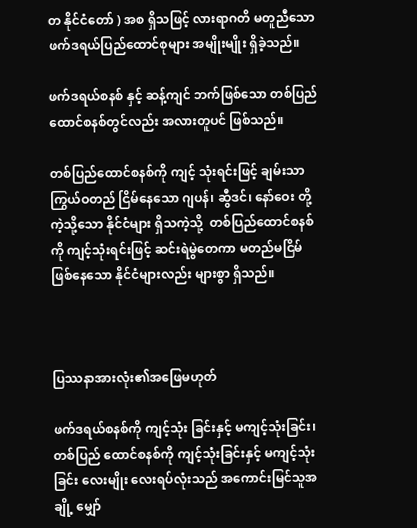တ နိုင်ငံတော် ) အစ ရှိသဖြင့် လားရာဂတိ မတူညီသော ဖက်ဒရယ်ပြည်ထောင်စုများ အမျိုးမျိုး ရှိခဲ့သည်။

ဖက်ဒရယ်စနစ် နှင့် ဆန့်ကျင် ဘက်ဖြစ်သော တစ်ပြည်ထောင်စနစ်တွင်လည်း အလားတူပင် ဖြစ်သည်။

တစ်ပြည်ထောင်စနစ်ကို ကျင့် သုံးရင်းဖြင့် ချမ်းသာကြွယ်ဝတည် ငြိမ်နေသော ဂျပန်၊ ဆွီဒင်၊ နော်ဝေး တို့ကဲ့သို့သော နိုင်ငံများ ရှိသကဲ့သို့  တစ်ပြည်ထောင်စနစ်ကို ကျင့်သုံးရင်းဖြင့် ဆင်းရဲမွဲတေကာ မတည်မငြိမ် ဖြစ်နေသော နိုင်ငံများလည်း များစွာ ရှိသည်။



ပြဿနာအားလုံး၏အဖြေမဟုတ်

ဖက်ဒရယ်စနစ်ကို ကျင့်သုံး ခြင်းနှင့် မကျင့်သုံးခြင်း၊ တစ်ပြည် ထောင်စနစ်ကို ကျင့်သုံးခြင်းနှင့် မကျင့်သုံးခြင်း လေးမျိုး လေးရပ်လုံးသည် အကောင်းမြင်သူအချို့ မျှော်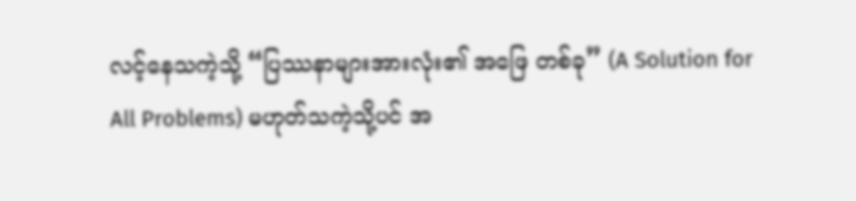လင့်နေသကဲ့သို့ “ပြဿနာများအားလုံး၏ အဖြေ တစ်ခု” (A Solution for All Problems) မဟုတ်သကဲ့သို့ပင် အ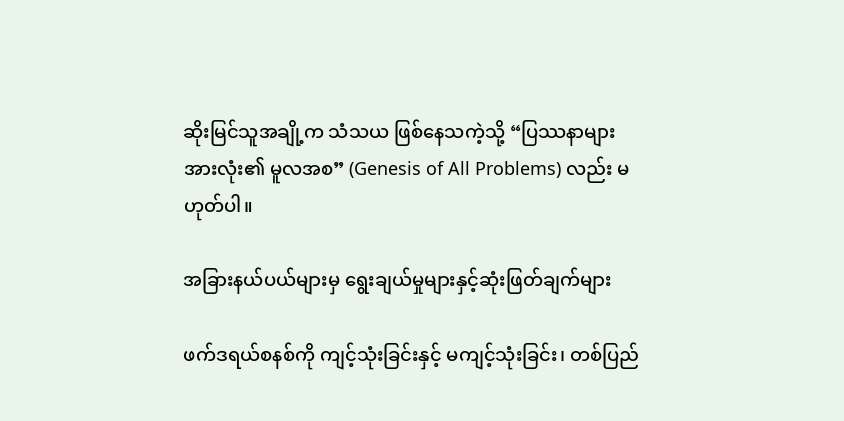ဆိုးမြင်သူအချို့က သံသယ ဖြစ်နေသကဲ့သို့ “ပြဿနာများ အားလုံး၏ မူလအစ” (Genesis of All Problems) လည်း မဟုတ်ပါ။

အခြားနယ်ပယ်များမှ ရွေးချယ်မှုများနှင့်ဆုံးဖြတ်ချက်များ

ဖက်ဒရယ်စနစ်ကို ကျင့်သုံးခြင်းနှင့် မကျင့်သုံးခြင်း၊ တစ်ပြည်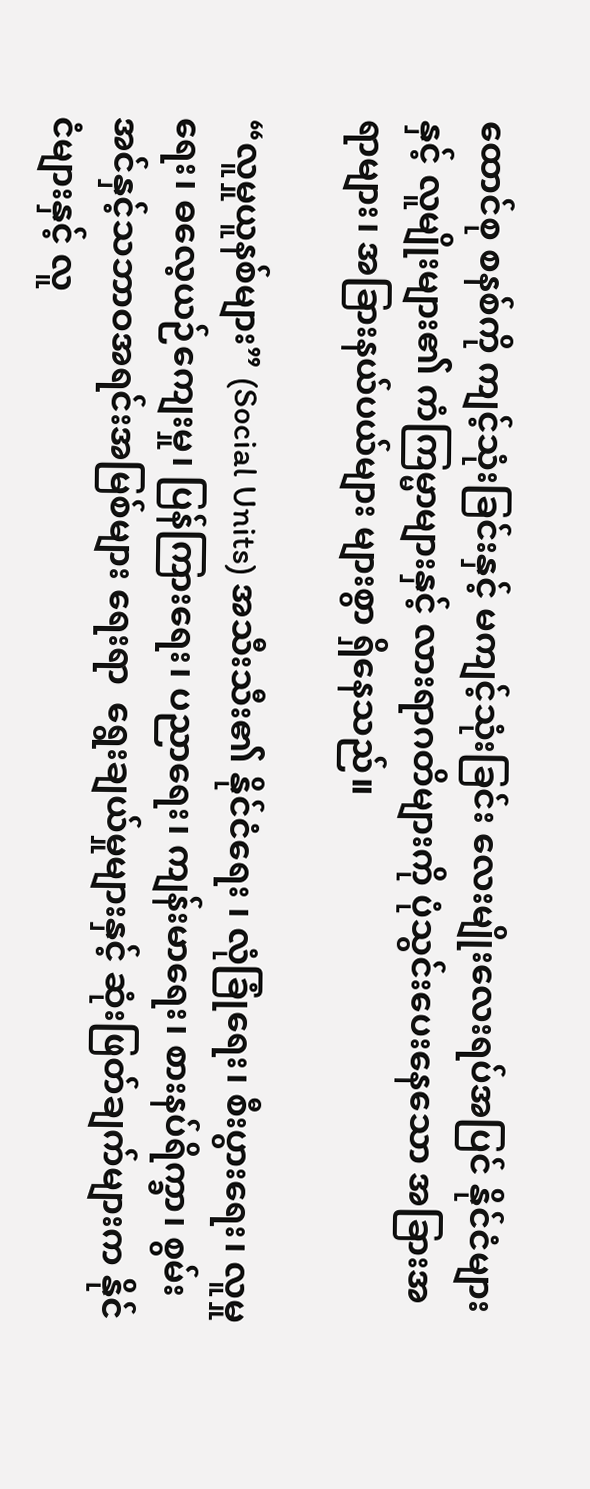ထောင်စု စနစ်ကို ကျင့်သုံးခြင်းနှင့် မကျင့်သုံးခြင်း လေးမျိုးလေးရပ်အပြင် နိုင်ငံများနှင့် လူမျိုးများ၏ ကံကြမ္မာများနှင့် လားရာဂတိများကို ပုံသွင်းပေးနေသော အခြားအရာများ၊ အခြားနယ်ပယ်များ များစွာ ရှိနေသည်။

“လူမှုယူနစ်များ” (Social Units) အသီးသီး၏ နိုင်ငံရေး ၊ လုံခြုံရေး၊ စီးပွားရေး၊ လူမှုရေး၊ ဓ‌လေ့ယဉ်ကျေးမှု၊ ပြန်ကြားရေး၊ ပညာရေး၊ ကျန်းမာရေး၊ စားနပ်ရိက္ခာ၊ စွမ်းအင်နှင့်သဘာဝအရင်းအမြစ်များ ရေးရာ  ရွေးချယ်မှုများနှင့် ဆုံးဖြတ်ချက်များက နိုင်ငံများနှင့် လူ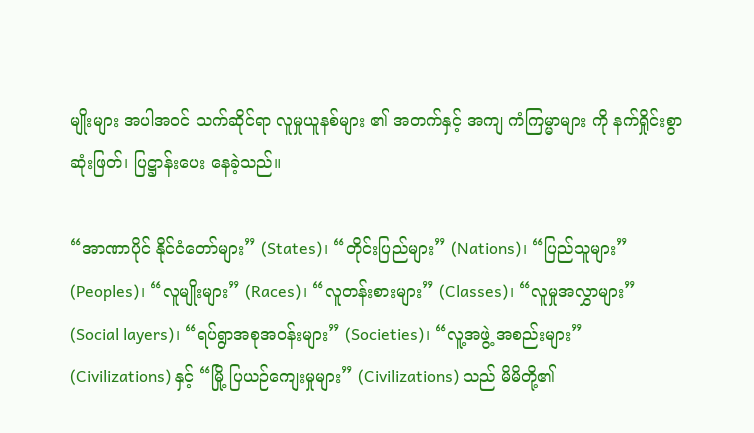မျိုးများ အပါအဝင် သက်ဆိုင်ရာ လူမှုယူနစ်များ ၏ အတက်နှင့် အကျ ကံကြမ္မာများ ကို နက်ရှိုင်းစွာ ဆုံးဖြတ်၊ ပြဋ္ဌာန်းပေး နေခဲ့သည်။

“အာဏာပိုင် နိုင်ငံတော်များ” (States)၊ “တိုင်းပြည်များ” (Nations)၊ “ပြည်သူများ” (Peoples)၊ “လူမျိုးများ” (Races)၊ “လူတန်းစားများ” (Classes)၊ “လူမှုအလွှာများ” (Social layers)၊ “ရပ်ရွာအစုအဝန်းများ” (Societies)၊ “လူ့အဖွဲ့ အစည်းများ”  (Civilizations) နှင့် “မြို့ ပြယဉ်ကျေးမှုများ” (Civilizations) သည် မိမိတို့၏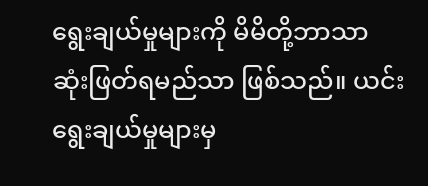ရွေးချယ်မှုများကို မိမိတို့ဘာသာ ဆုံးဖြတ်ရမည်သာ ဖြစ်သည်။ ယင်းရွေးချယ်မှုများမှ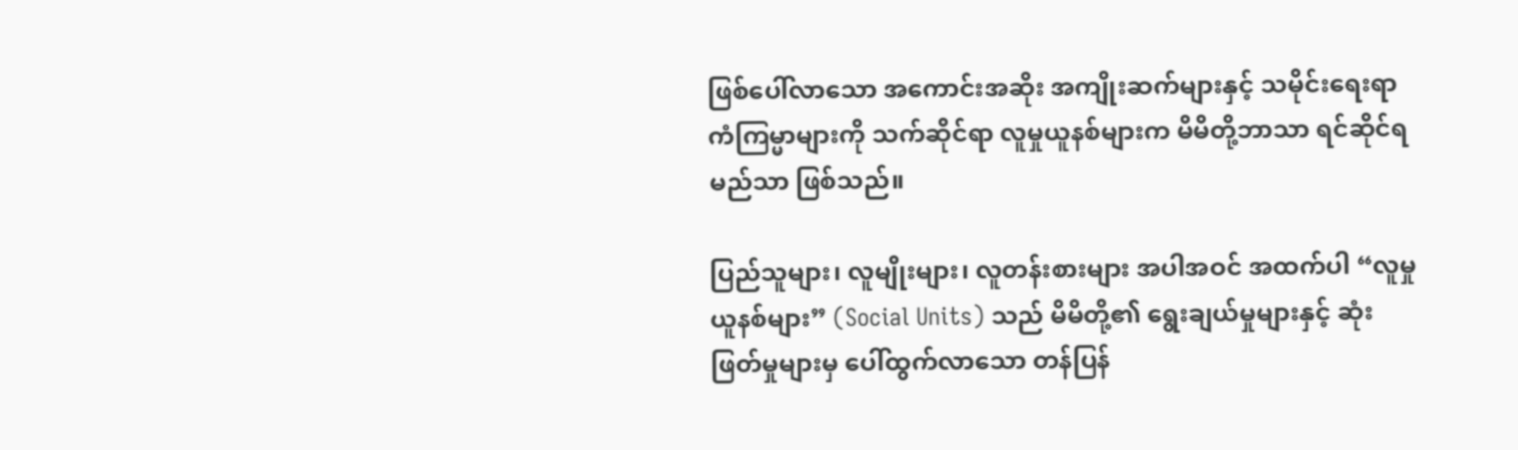ဖြစ်ပေါ်လာသော အကောင်းအဆိုး အကျိုးဆက်များနှင့် သမိုင်းရေးရာ ကံကြမ္မာများကို သက်ဆိုင်ရာ လူမှုယူနစ်များက မိမိတို့ဘာသာ ရင်ဆိုင်ရမည်သာ ဖြစ်သည်။

ပြည်သူများ၊ လူမျိုးများ၊ လူတန်းစားများ အပါအဝင် အထက်ပါ “လူမှုယူနစ်များ” (Social Units) သည် မိမိတို့၏ ရွေးချယ်မှုများနှင့် ဆုံးဖြတ်မှုများမှ ပေါ်ထွက်လာသော တန်ပြန်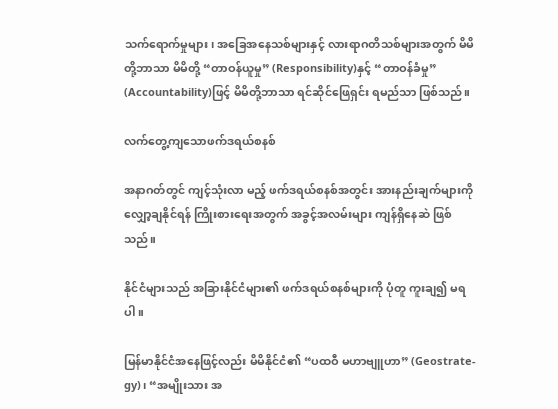သက်ရောက်မှုများ၊ အခြေအနေသစ်များနှင့် လားရာဂတိသစ်များအတွက် မိမိတို့ဘာသာ မိမိတို့ “တာဝန်ယူမှု” (Responsibility)နှင့် “တာဝန်ခံမှု” (Accountability)ဖြင့် မိမိတို့ဘာသာ ရင်ဆိုင်ဖြေရှင်း ရမည်သာ ဖြစ်သည်။

လက်တွေ့ကျသောဖက်ဒရယ်စနစ်

အနာဂတ်တွင် ကျင့်သုံးလာ မည့် ဖက်ဒရယ်စနစ်အတွင်း အားနည်းချက်များကို လျှော့ချနိုင်ရန် ကြိုးစားရေးအတွက် အခွင့်အလမ်းများ ကျန်ရှိနေဆဲ ဖြစ်သည်။

နိုင်ငံများသည် အခြားနိုင်ငံများ၏ ဖက်ဒရယ်စနစ်များကို ပုံတူ ကူးချ၍ မရပါ။

မြန်မာနိုင်ငံအနေဖြင့်လည်း မိမိနိုင်ငံ၏ “ပထဝီ မဟာဗျူဟာ” (Geostrate-gy)၊ “အမျိုးသား အ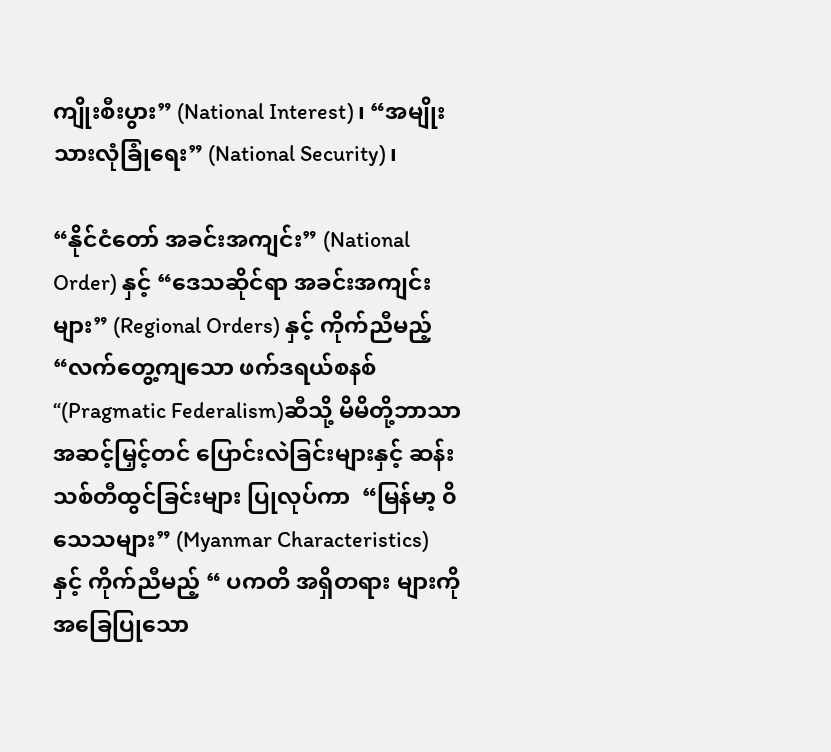ကျိုးစီးပွား” (National Interest)၊ “အမျိုးသားလုံခြုံရေး” (National Security)၊

“နိုင်ငံတော် အခင်းအကျင်း” (National Order) နှင့် “ဒေသဆိုင်ရာ အခင်းအကျင်းများ” (Regional Orders) နှင့် ကိုက်ညီမည့်  “လက်တွေ့ကျသော ဖက်ဒရယ်စနစ် “(Pragmatic Federalism)ဆီသို့ မိမိတို့ဘာသာ အဆင့်မြှင့်တင် ပြောင်းလဲခြင်းများနှင့် ဆန်းသစ်တီထွင်ခြင်းများ ပြုလုပ်ကာ  “မြန်မာ့ ၀ိသေသများ” (Myanmar Characteristics) နှင့် ကိုက်ညီမည့် “ ပကတိ အရှိတရား များကို အခြေပြုသော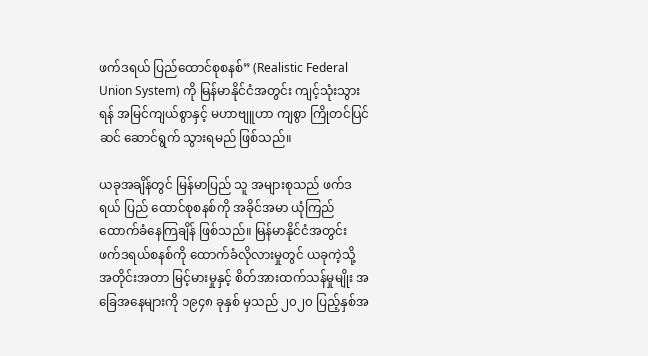ဖက်ဒရယ် ပြည်ထောင်စုစနစ်” (Realistic Federal Union System) ကို မြန်မာနိုင်ငံအတွင်း ကျင့်သုံးသွားရန် အမြင်ကျယ်စွာနှင့် မဟာဗျူဟာ ကျစွာ ကြိုတင်ပြင်ဆင် ဆောင်ရွက် သွားရမည် ဖြစ်သည်။

ယခုအချိန်တွင် မြန်မာပြည် သူ အများစုသည် ဖက်ဒရယ် ပြည် ထောင်စုစနစ်ကို အခိုင်အမာ ယုံကြည် ထောက်ခံနေကြချိန် ဖြစ်သည်။ မြန်မာနိုင်ငံအတွင်း ဖက်ဒရယ်စနစ်ကို ထောက်ခံလိုလားမှုတွင် ယခုကဲ့သို့  အတိုင်းအတာ မြင့်မားမှုနှင့် စိတ်အားထက်သန်မှုမျိုး အခြေအနေများကို ၁၉၄၈ ခုနှစ် မှသည် ၂၀၂၀ ပြည့်နှစ်အ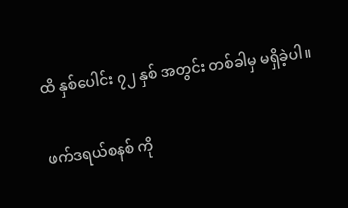ထိ နှစ်ပေါင်း ၇၂ နှစ် အတွင်း တစ်ခါမှ မရှိခဲ့ပါ။

ဖက်ဒရယ်စနစ် ကို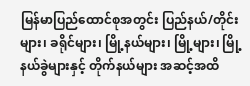မြန်မာပြည်ထောင်စုအတွင်း ပြည်နယ်/တိုင်းများ၊ ခရိုင်များ၊ မြို့နယ်များ၊ မြို့များ၊ မြို့နယ်ခွဲများနှင့် တိုက်နယ်များ အဆင့်အထိ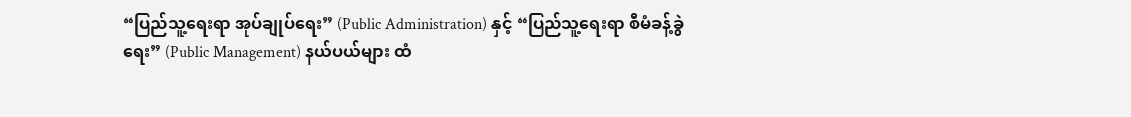“ပြည်သူ့ရေးရာ အုပ်ချုပ်ရေး” (Public Administration) နှင့် “ပြည်သူ့ရေးရာ စီမံခန့်ခွဲရေး” (Public Management) နယ်ပယ်များ ထံ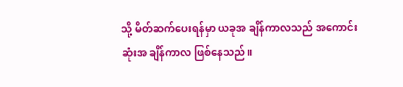သို့ မိတ်ဆက်ပေးရန်မှာ ယခုအ ချိန်ကာလသည် အကောင်းဆုံးအ ချိန်ကာလ ဖြစ်နေသည်။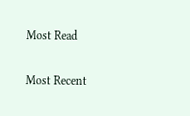Most Read

Most Recent